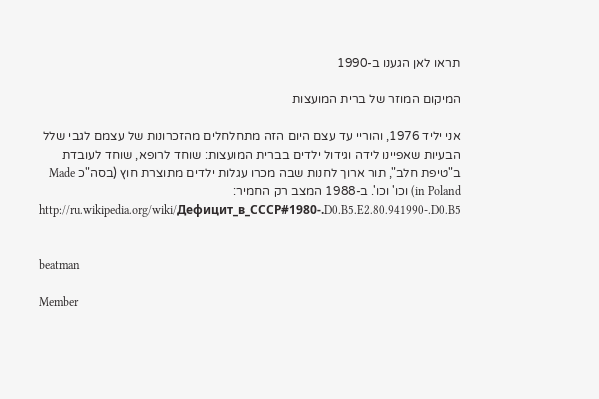תראו לאן הגענו ב-1990

המיקום המוזר של ברית המועצות

אני יליד 1976, והוריי עד עצם היום הזה מתחלחלים מהזכרונות של עצמם לגבי שלל הבעיות שאפיינו לידה וגידול ילדים בברית המועצות: שוחד לרופא, שוחד לעובדת ב"טיפת חלב", תור ארוך לחנות שבה מכרו עגלות ילדים מתוצרת חוץ (בסה"כ Made in Poland) וכו' וכו'. ב-1988 המצב רק החמיר:
http://ru.wikipedia.org/wiki/Дефицит_в_СССР#1980-.D0.B5.E2.80.941990-.D0.B5


beatman

Member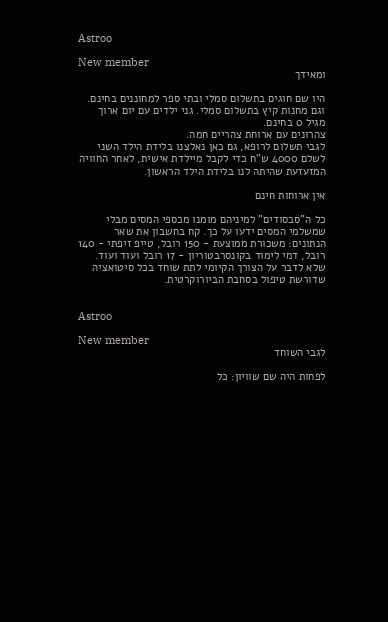Astroo

New member
ומאידך

היו שם חוגים בתשלום סמלי ובתי ספר למחוננים בחינם.
וגם מחנות קיץ בתשלום סמלי. גני ילדים עם יום ארוך מגיל 0 בחינם.
צהרונים עם ארוחת צהריים חמה.
לגבי תשלום לרופא, גם כאן נאלצנו בלידת הילד השני לשלם 4000 ש"ח כדי לקבל מיילדת אישית, לאחר החוויה המזעזעת שהיתה לנו בלידת הילד הראשון.

אין ארוחות חינם

כל ה"סבסודים" למיניהם מומנו מכספי המסים מבלי שמשלמי המסים ידעו על כך. קח בחשבון את שאר הנתונים: משכורת ממוצעת - 150 רובל, טייפ זיפתי - 140 רובל, דמי לימוד בקונסרבטוריון - 17 רובל ועוד ועוד. שלא לדבר על הצורך הקיומי לתת שוחד בכל סיטואציה שדורשת טיפול בסחבת הביורוקרטית.


Astroo

New member
לגבי השוחד

לפחות היה שם שוויון: כל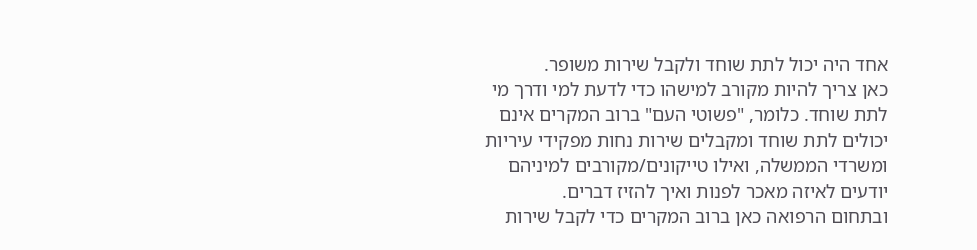אחד היה יכול לתת שוחד ולקבל שירות משופר.
כאן צריך להיות מקורב למישהו כדי לדעת למי ודרך מי לתת שוחד. כלומר, "פשוטי העם" ברוב המקרים אינם יכולים לתת שוחד ומקבלים שירות נחות מפקידי עיריות ומשרדי הממשלה, ואילו טייקונים/מקורבים למיניהם יודעים לאיזה מאכר לפנות ואיך להזיז דברים.
ובתחום הרפואה כאן ברוב המקרים כדי לקבל שירות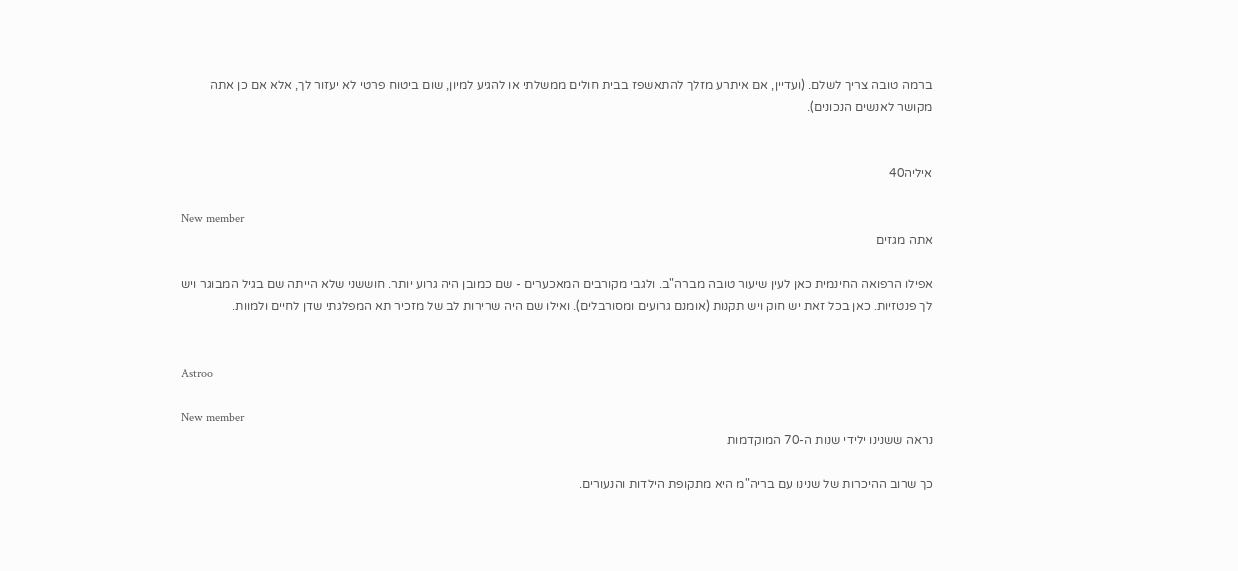ברמה טובה צריך לשלם. (ועדיין, אם איתרע מזלך להתאשפז בבית חולים ממשלתי או להגיע למיון, שום ביטוח פרטי לא יעזור לך, אלא אם כן אתה מקושר לאנשים הנכונים).


איליה40

New member
אתה מגזים

אפילו הרפואה החינמית כאן לעין שיעור טובה מברה"ב. ולגבי מקורבים המאכערים - שם כמובן היה גרוע יותר. חוששני שלא הייתה שם בגיל המבוגר ויש לך פנטזיות. כאן בכל זאת יש חוק ויש תקנות (אומנם גרועים ומסורבלים). ואילו שם היה שרירות לב של מזכיר תא המפלגתי שדן לחיים ולמוות.


Astroo

New member
נראה ששנינו ילידי שנות ה-70 המוקדמות

כך שרוב ההיכרות של שנינו עם בריה"מ היא מתקופת הילדות והנעורים.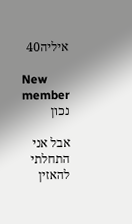איליה40

New member
נכון

אבל אני התחלתי להאזין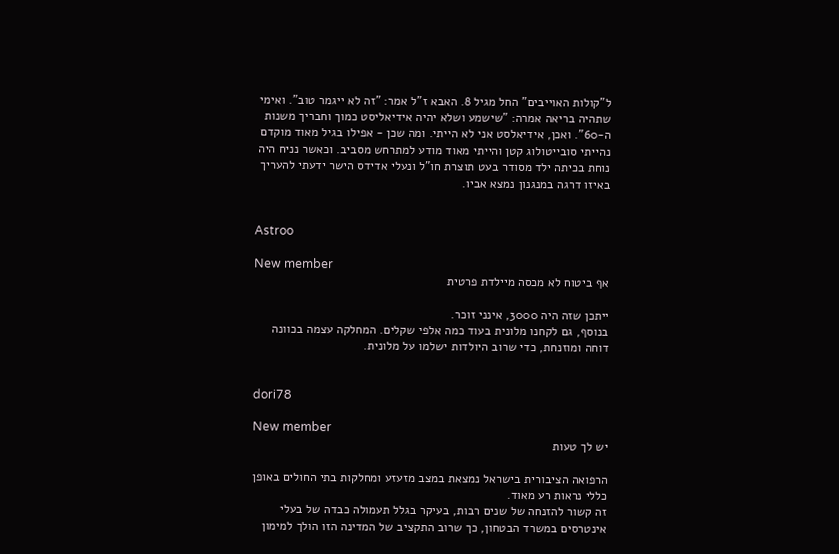ל"קולות האוייבים" החל מגיל 8. האבא ז"ל אמר: "זה לא ייגמר טוב". ואימי שתהיה בריאה אמרה: "שישמע ושלא יהיה אידיאליסט כמוך וחבריך משנות ה-60". ואכן, אידיאלסט אני לא הייתי. ומה שכן - אפילו בגיל מאוד מוקדם נהייתי סובייטולוג קטן והייתי מאוד מודע למתרחש מסביב. וכאשר נניח היה נוחת בכיתה ילד מסודר בעט תוצרת חו"ל ונעלי אדידס הישר ידעתי להעריך באיזו דרגה במנגנון נמצא אביו.


Astroo

New member
אף ביטוח לא מכסה מיילדת פרטית

ייתכן שזה היה 3000, אינני זוכר.
בנוסף, גם לקחנו מלונית בעוד כמה אלפי שקלים. המחלקה עצמה בכוונה דוחה ומוזנחת, כדי שרוב היולדות ישלמו על מלונית.


dori78

New member
יש לך טעות

הרפואה הציבורית בישראל נמצאת במצב מזעזע ומחלקות בתי החולים באופן כללי נראות רע מאוד.
זה קשור להזנחה של שנים רבות, בעיקר בגלל תעמולה כבדה של בעלי אינטרסים במשרד הבטחון, כך שרוב התקציב של המדינה הזו הולך למימון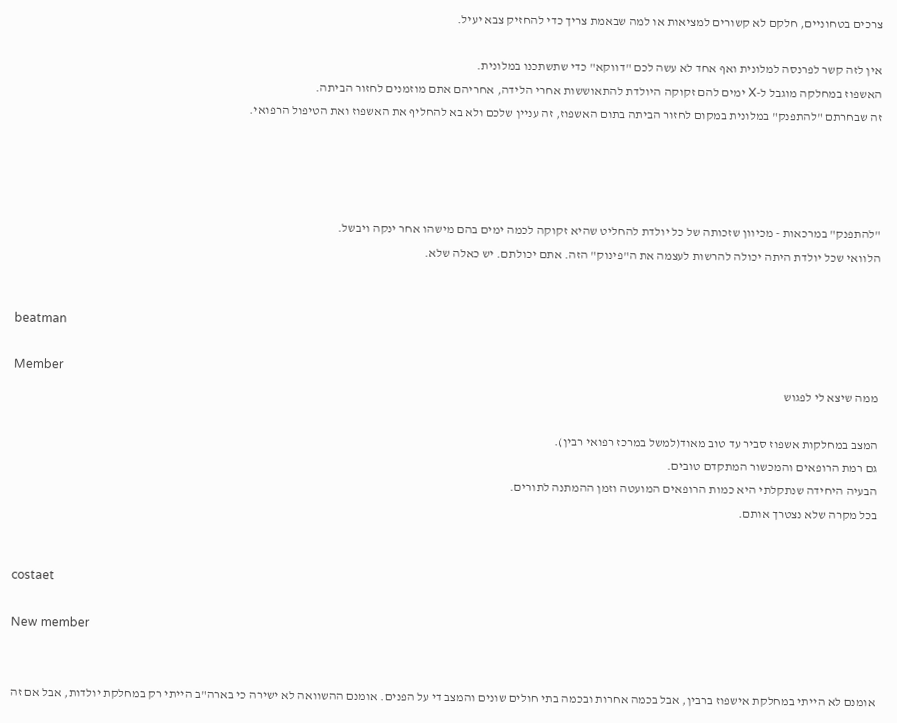צרכים בטחוניים, חלקם לא קשורים למציאות או למה שבאמת צריך כדי להחזיק צבא יעיל.

אין לזה קשר לפרנסה למלונית ואף אחד לא עשה לכם "דווקא" כדי שתשתכנו במלונית.
האשפוז במחלקה מוגבל ל-X ימים להם זקוקה היולדת להתאוששות אחרי הלידה, אחריהם אתם מוזמנים לחזור הביתה.
זה שבחרתם "להתפנק" במלונית במקום לחזור הביתה בתום האשפוז, זה עניין שלכם ולא בא להחליף את האשפוז ואת הטיפול הרפואי.




"להתפנק" במרכאות - מכיוון שזכותה של כל יולדת להחליט שהיא זקוקה לכמה ימים בהם מישהו אחר ינקה ויבשל.
הלוואי שכל יולדת היתה יכולה להרשות לעצמה את ה"פינוק" הזה. אתם יכולתם. יש כאלה שלא.


beatman

Member
ממה שיצא לי לפגוש

המצב במחלקות אשפוז סביר עד טוב מאוד(למשל במרכז רפואי רבין).
גם רמת הרופאים והמכשור המתקדם טובים.
הבעיה היחידה שנתקלתי היא כמות הרופאים המועטה וזמן ההמתנה לתורים.
בכל מקרה שלא נצטרך אותם.


costaet

New member


אומנם לא הייתי במחלקת אישפוז ברבין, אבל בכמה אחרות ובכמה בתי חולים שונים והמצב די על הפנים. אומנם ההשוואה לא ישירה כי בארה"ב הייתי רק במחלקת יולדות, אבל אם זה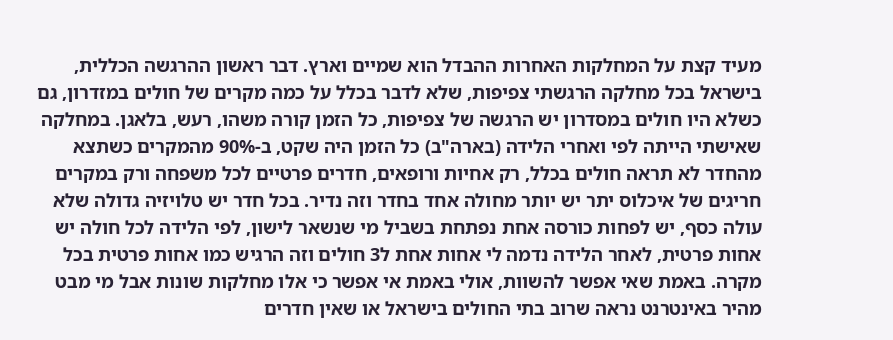מעיד קצת על המחלקות האחרות ההבדל הוא שמיים וארץ. דבר ראשון ההרגשה הכללית, בישראל בכל מחלקה הרגשתי צפיפות, שלא לדבר בכלל על כמה מקרים של חולים במזדרון, גם כשלא היו חולים במסדרון יש הרגשה של צפיפות, כל הזמן קורה משהו, רעש, בלאגן. במחלקה שאישתי הייתה לפי ואחרי הלידה (בארה"ב) כל הזמן היה שקט, ב-90% מהמקרים כשתצא מהחדר לא תראה חולים בכלל, רק אחיות ורופאים, חדרים פרטיים לכל משפחה ורק במקרים חריגים של איכלוס יתר יש יותר מחולה אחד בחדר וזה נדיר. בכל חדר יש טלויזיה גדולה שלא עולה כסף, יש לפחות כורסה אחת נפתחת בשביל מי שנשאר לישון, לפי הלידה לכל חולה יש אחות פרטית, לאחר הלידה נדמה לי אחות אחת ל3 חולים וזה הרגיש כמו אחות פרטית בכל מקרה. באמת שאי אפשר להשוות, אולי באמת אי אפשר כי אלו מחלקות שונות אבל מי מבט מהיר באינטרנט נראה שרוב בתי החולים בישראל או שאין חדרים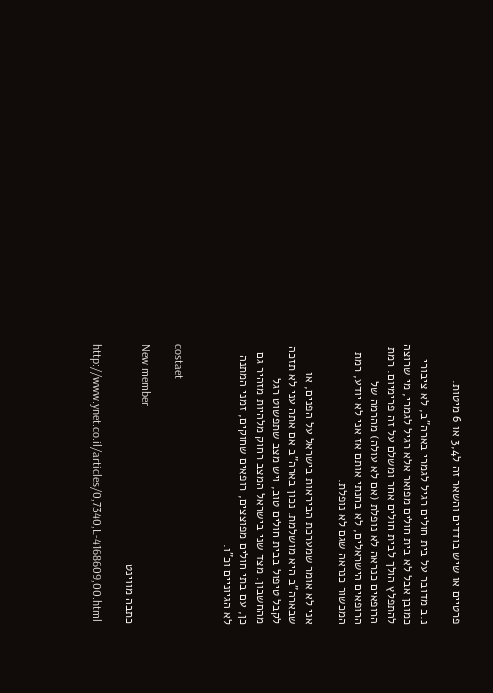פרטיים או שיש בודדים והשאר זה ל3,4 או 6 מיטות.

נ.ב מדובר על בית חולים רגיל לגמרי בארה"ב, לא ציבורי כמובן אבל לא בית חולים מפואר אלא רגיל לגמרי, מי שרוצה להתפלץ הולך לבית חולים אחר ומשלם על זה פרימיום. רמת הרופאים כנראה לא נופלת (אם לא עולה) מהרמה של הרופאים הישראלים, לא בחנתי אותם אז אני לא יודע, רמת המכשור כנראה שגם לא נופלת.

אני לא אומר שמערכת הביראות בישראל על הפנים, או שבארה"ב היא מושלמת. נכון בארה"ב אם אתה עני לא תזכה לקבל טיפול בבית חולים טוב, ויש מצב שתפשוט רגל מהחשבון. מצד שני בישראל המצב רחוק מלהיות מזהיר גם כן, עם בתי חולים מפוצצים, רופאים שחוקים, זמני המתנה לא הגיוניים וכ"ו.


costaet

New member
כתבה מווינט

http://www.ynet.co.il/articles/0,7340,L-4168609,00.html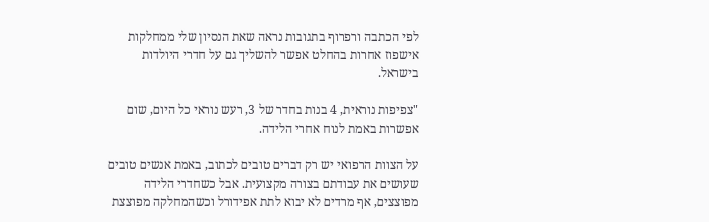לפי הכתבה ורפרוף בתגובות נראה שאת הנסיון שלי ממחלקות אישפוז אחרות בהחלט אפשר להשליך גם על חדרי היולדות בישראל.

"צפיפות נוראית, 4 בנות בחדר של 3, רעש נוראי כל היום, שום אפשרות באמת לנוח אחרי הלידה.

על הצוות הרפואי יש רק דברים טובים לכתוב, באמת אנשים טובים שעושים את עבודתם בצורה מקצועית. אבל כשחדרי הלידה מפוצצים, אף מרדים לא יבוא לתת אפידורל וכשהמחלקה מפוצצת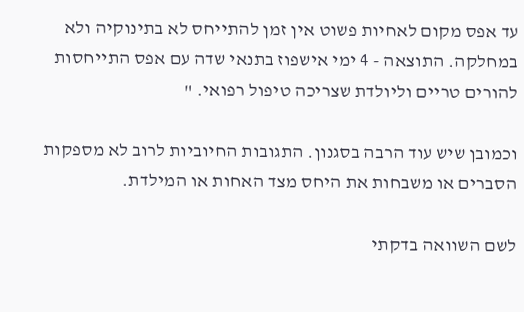עד אפס מקום לאחיות פשוט אין זמן להתייחס לא בתינוקיה ולא במחלקה. התוצאה - 4 ימי אישפוז בתנאי שדה עם אפס התייחסות להורים טריים וליולדת שצריכה טיפול רפואי. "

וכמובן שיש עוד הרבה בסגנון. התגובות החיוביות לרוב לא מספקות הסברים או משבחות את היחס מצד האחות או המילדת.

לשם השוואה בדקתי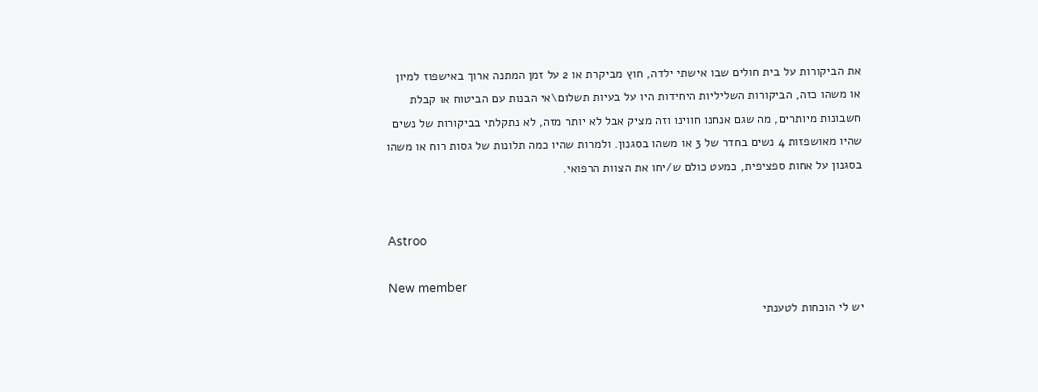את הביקורות על בית חולים שבו אישתי ילדה, חוץ מביקרת או 2 על זמן המתנה ארוך באישפוז למיון או משהו כזה, הביקורות השליליות היחידות היו על בעיות תשלום\אי הבנות עם הביטוח או קבלת חשבונות מיותרים, מה שגם אנחנו חווינו וזה מציק אבל לא יותר מזה, לא נתקלתי בביקורות של נשים שהיו מאושפזות 4 נשים בחדר של 3 או משהו בסגנון. ולמרות שהיו כמה תלונות של גסות רוח או משהו בסגנון על אחות ספציפית, כמעט כולם ש/יחו את הצוות הרפואי.


Astroo

New member
יש לי הוכחות לטענתי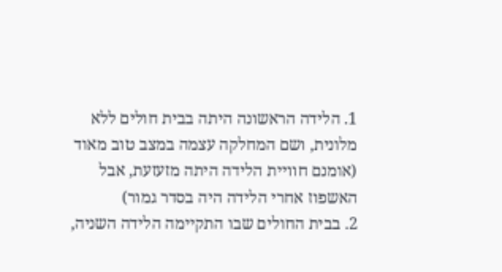1. הלידה הראשונה היתה בבית חולים ללא מלונית, ושם המחלקה עצמה במצב טוב מאוד (אומנם חוויית הלידה היתה מזעזעת, אבל האשפוז אחרי הלידה היה בסדר גמור)
2. בבית החולים שבו התקיימה הלידה השניה,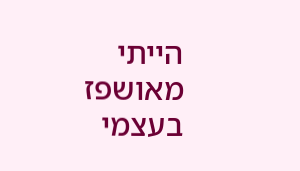הייתי מאושפז בעצמי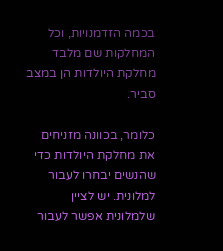בכמה הזדמנויות, וכל המחלקות שם מלבד מחלקת היולדות הן במצב סביר.

כלומר, בכוונה מזניחים את מחלקת היולדות כדי שהנשים יבחרו לעבור למלונית. יש לציין שלמלונית אפשר לעבור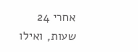אחרי 24 שעות, ואילו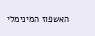האשפוז המינימלי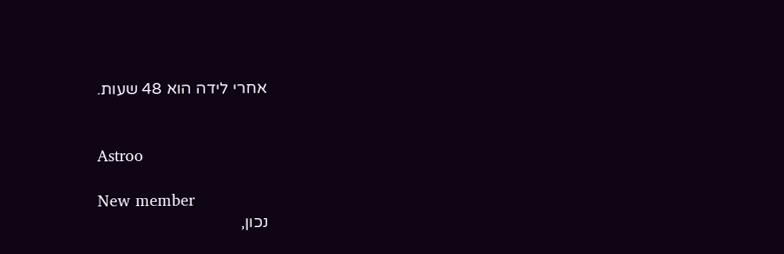אחרי לידה הוא 48 שעות.


Astroo

New member
נכון,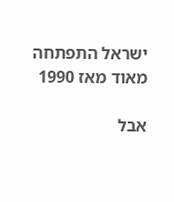ישראל התפתחה מאוד מאז 1990

אבל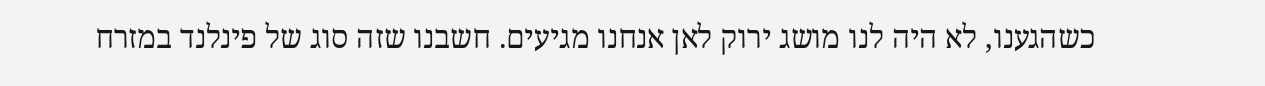כשהגענו, לא היה לנו מושג ירוק לאן אנחנו מגיעים. חשבנו שזה סוג של פינלנד במזרח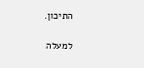התיכון.

למעלה